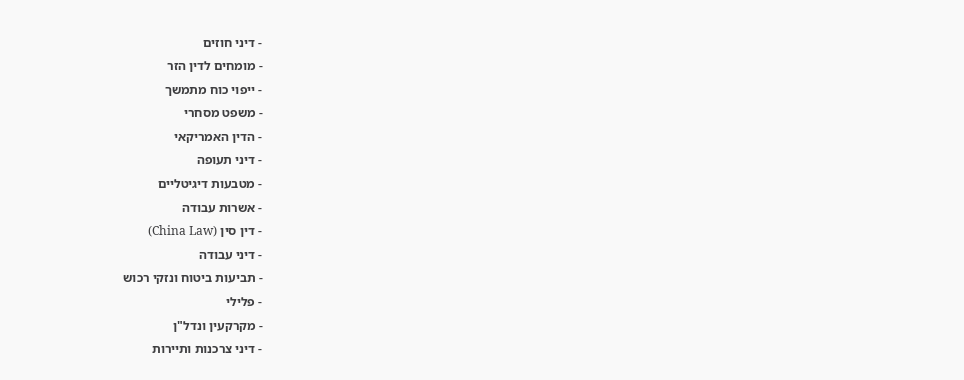- דיני חוזים
- מומחים לדין הזר
- ייפוי כוח מתמשך
- משפט מסחרי
- הדין האמריקאי
- דיני תעופה
- מטבעות דיגיטליים
- אשרות עבודה
- דין סין (China Law)
- דיני עבודה
- תביעות ביטוח ונזקי רכוש
- פלילי
- מקרקעין ונדל"ן
- דיני צרכנות ותיירות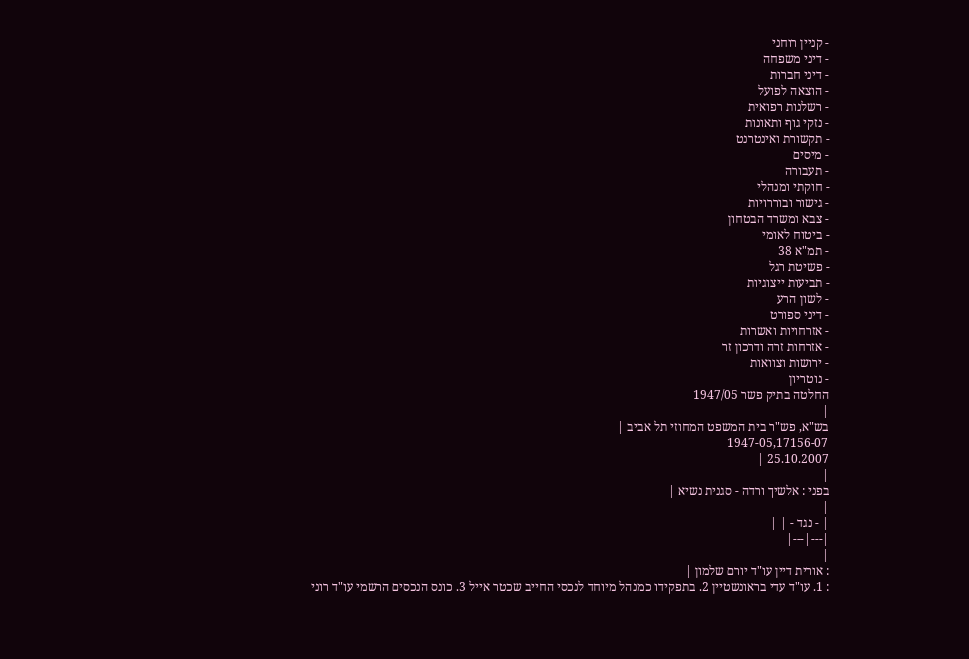- קניין רוחני
- דיני משפחה
- דיני חברות
- הוצאה לפועל
- רשלנות רפואית
- נזקי גוף ותאונות
- תקשורת ואינטרנט
- מיסים
- תעבורה
- חוקתי ומנהלי
- גישור ובוררויות
- צבא ומשרד הבטחון
- ביטוח לאומי
- תמ"א 38
- פשיטת רגל
- תביעות ייצוגיות
- לשון הרע
- דיני ספורט
- אזרחויות ואשרות
- אזרחות זרה ודרכון זר
- ירושות וצוואות
- נוטריון
החלטה בתיק פשר 1947/05
|
בש"א, פש"ר בית המשפט המחוזי תל אביב |
1947-05,17156-07
25.10.2007 |
|
בפני : אלשיך ורדה - סגנית נשיא |
|
| - נגד - | |
|---|---|
|
: אורית דיין עו"ד יורם שלמון |
: 1. עו"ד עדי בראונשטיין 2. בתפקידו כמנהל מיוחד לנכסי החייב שכטר אייל 3. כונס הנכסים הרשמי עו"ד רוני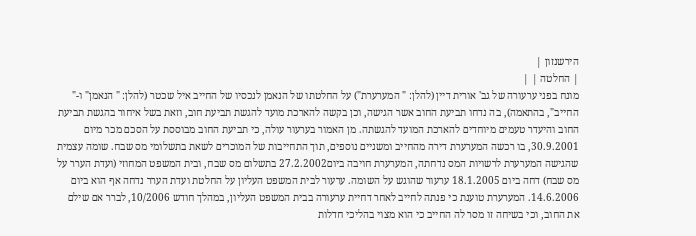הירשנזון |
| החלטה | |
מונח בפני ערעורה של גב' אורית דיין (להלן: " המערערת") על החלטתו של הנאמן לנכסיו של החייב איל שכטר (להלן: " הנאמן" ו-" החייב", בהתאמה), בה נדחו תביעת החוב אשר הגישה, וכן בקשה להארכת מועד להגשת תביעת חוב, וזאת בשל איחור בהגשת תביעת החוב והיעדר טעמים מיוחדים להארכת המועד להגשתה. מן האמור בערעור עולה, כי תביעת החוב מבוססת על הסכם מכר מיום 30.9.2001, בו רכשה המערערת דירה מהחייב ומשניים נוספים, תוך התחייבות של המוכרים לשאת בתשלומי מס שבח. שומה עצמית שהגישה המערערת לרשויות המס נדחתה, המערערת חויבה ביום27.2.2002 בתשלום מס שבח, ובית המשפט המחוזי (ועדת הערר על מס שבח) דחה ביום 18.1.2005 ערעור שהוגש על השומה. ערעור לבית המשפט העליון על החלטת ועדת הערר נדחה אף הוא ביום 14.6.2006. המערערת טוענת כי פנתה לחייב לאחר דחיית ערעורה בבית המשפט העליון, במהלך חודש 10/2006, לברר אם שילם את החוב, וכי בשיחה זו מסר לה החייב כי הוא מצוי בהליכי חדלות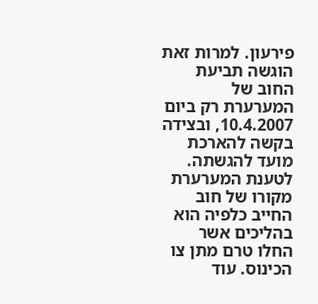פירעון. למרות זאת הוגשה תביעת החוב של המערערת רק ביום 10.4.2007, ובצידה בקשה להארכת מועד להגשתה. לטענת המערערת מקורו של חוב החייב כלפיה הוא בהליכים אשר החלו טרם מתן צו הכינוס. עוד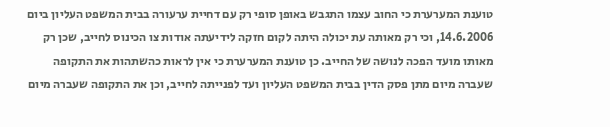טוענת המערערת כי החוב עצמו התגבש באופן סופי רק עם דחיית ערעורה בבית המשפט העליון ביום 14.6.2006, וכי רק מאותה עת יכולה היתה לקום חזקה לידיעתה אודות צו הכינוס לחייב, שכן רק מאותו מועד הפכה לנושה של החייב. כן טוענת המערערת כי אין לראות כהשתהות את התקופה שעברה מיום מתן פסק הדין בבית המשפט העליון ועד לפנייתה לחייב, וכן את התקופה שעברה מיום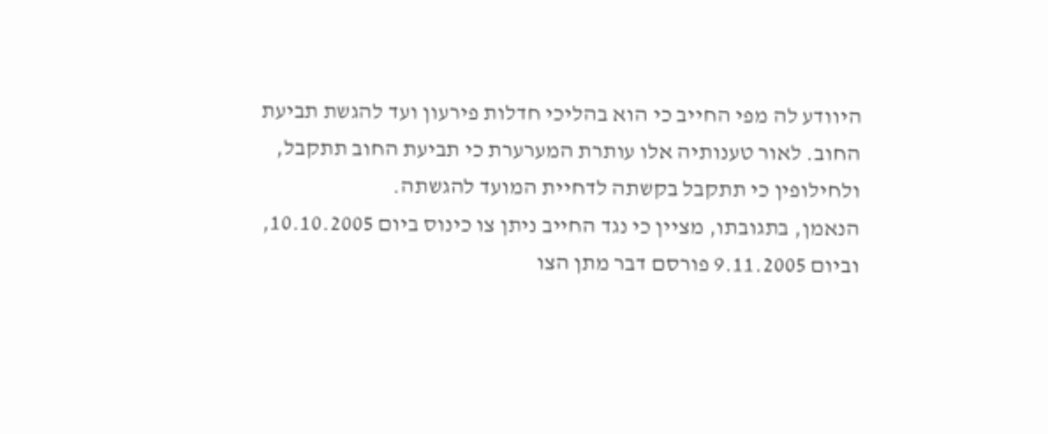היוודע לה מפי החייב כי הוא בהליכי חדלות פירעון ועד להגשת תביעת החוב. לאור טענותיה אלו עותרת המערערת כי תביעת החוב תתקבל, ולחילופין כי תתקבל בקשתה לדחיית המועד להגשתה.
הנאמן, בתגובתו, מציין כי נגד החייב ניתן צו כינוס ביום 10.10.2005, וביום 9.11.2005 פורסם דבר מתן הצו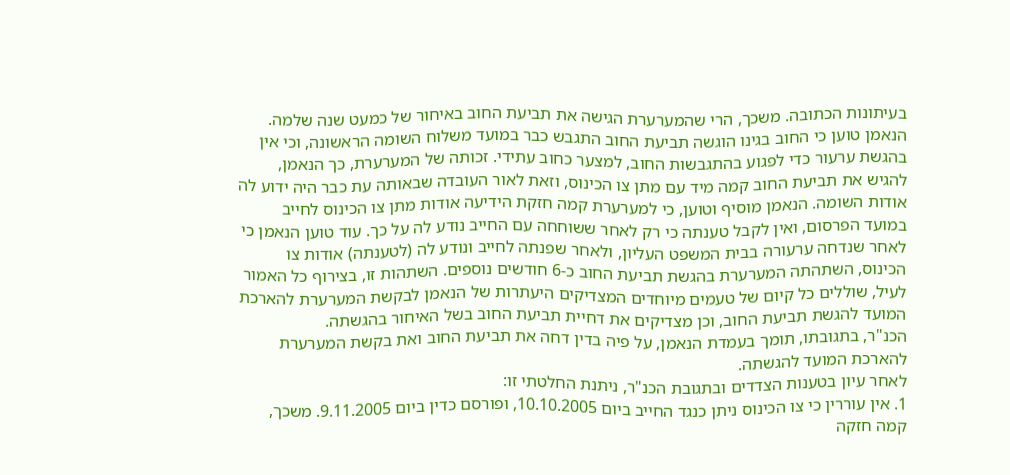בעיתונות הכתובה. משכך, הרי שהמערערת הגישה את תביעת החוב באיחור של כמעט שנה שלמה. הנאמן טוען כי החוב בגינו הוגשה תביעת החוב התגבש כבר במועד משלוח השומה הראשונה, וכי אין בהגשת ערעור כדי לפגוע בהתגבשות החוב, למצער כחוב עתידי. זכותה של המערערת, כך הנאמן, להגיש את תביעת החוב קמה מיד עם מתן צו הכינוס, וזאת לאור העובדה שבאותה עת כבר היה ידוע לה אודות השומה. הנאמן מוסיף וטוען, כי למערערת קמה חזקת הידיעה אודות מתן צו הכינוס לחייב במועד הפרסום, ואין לקבל טענתה כי רק לאחר ששוחחה עם החייב נודע לה על כך. עוד טוען הנאמן כי לאחר שנדחה ערעורה בבית המשפט העליון, ולאחר שפנתה לחייב ונודע לה (לטענתה) אודות צו הכינוס, השתהתה המערערת בהגשת תביעת החוב כ-6 חודשים נוספים. השתהות זו, בצירוף כל האמור לעיל, שוללים כל קיום של טעמים מיוחדים המצדיקים היעתרות של הנאמן לבקשת המערערת להארכת המועד להגשת תביעת החוב, וכן מצדיקים את דחיית תביעת החוב בשל האיחור בהגשתה.
הכנ"ר, בתגובתו, תומך בעמדת הנאמן, על פיה בדין דחה את תביעת החוב ואת בקשת המערערת להארכת המועד להגשתה.
לאחר עיון בטענות הצדדים ובתגובת הכנ"ר, ניתנת החלטתי זו:
1. אין עוררין כי צו הכינוס ניתן כנגד החייב ביום 10.10.2005, ופורסם כדין ביום 9.11.2005. משכך, קמה חזקה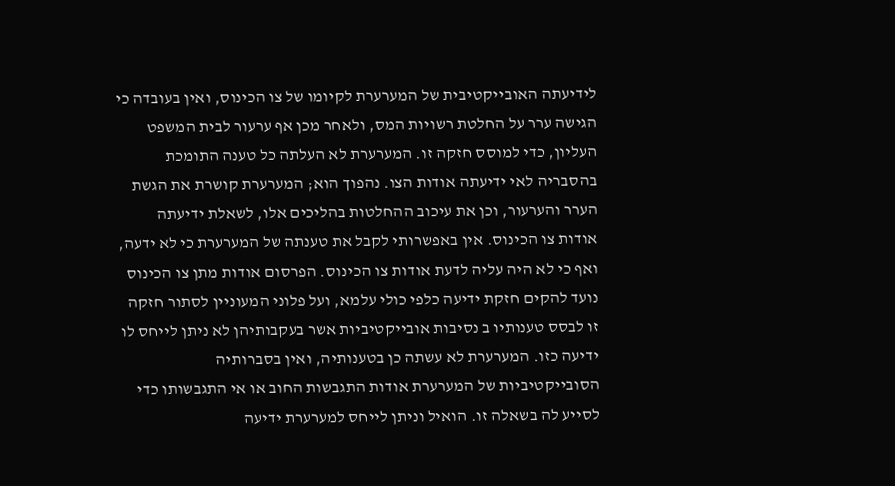לידיעתה האובייקטיבית של המערערת לקיומו של צו הכינוס, ואין בעובדה כי הגישה ערר על החלטת רשויות המס, ולאחר מכן אף ערעור לבית המשפט העליון, כדי למוסס חזקה זו. המערערת לא העלתה כל טענה התומכת בהסבריה לאי ידיעתה אודות הצו. נהפוך הוא; המערערת קושרת את הגשת הערר והערעור, וכן את עיכוב ההחלטות בהליכים אלו, לשאלת ידיעתה אודות צו הכינוס. אין באפשרותי לקבל את טענתה של המערערת כי לא ידעה, ואף כי לא היה עליה לדעת אודות צו הכינוס. הפרסום אודות מתן צו הכינוס נועד להקים חזקת ידיעה כלפי כולי עלמא, ועל פלוני המעוניין לסתור חזקה זו לבסס טענותיו ב נסיבות אובייקטיביות אשר בעקבותיהן לא ניתן לייחס לו ידיעה כזו. המערערת לא עשתה כן בטענותיה, ואין בסברותיה הסובייקטיביות של המערערת אודות התגבשות החוב או אי התגבשותו כדי לסייע לה בשאלה זו. הואיל וניתן לייחס למערערת ידיעה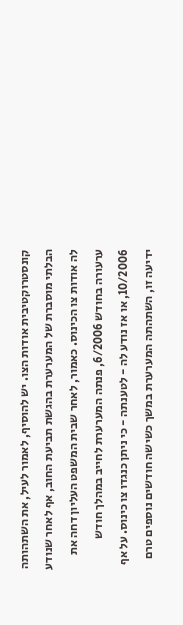קונסטרוקטיבית אודות הצו. יש להוסיף, לאמור לעיל, את השתהותה הבלתי מוסברת של המערערת בהגשת תביעת החוב, אף לאחר שנודע לה אודות צו הכינוס. כאמור, לאחר שבית המשפט העליון דחה את ערעורה בחודש 6/2006, פנתה המערערת לחייב במהלך חודש 10/2006, או אז נודע לה - לטענתה - כי ניתן כנגדו צו כינוס. על אף ידיעה זו, השתהתה המערערת במשך כשישה חודשים נוספים טרם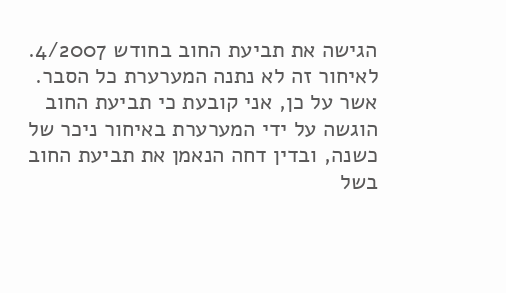הגישה את תביעת החוב בחודש 4/2007. לאיחור זה לא נתנה המערערת כל הסבר.
אשר על כן, אני קובעת כי תביעת החוב הוגשה על ידי המערערת באיחור ניכר של כשנה, ובדין דחה הנאמן את תביעת החוב בשל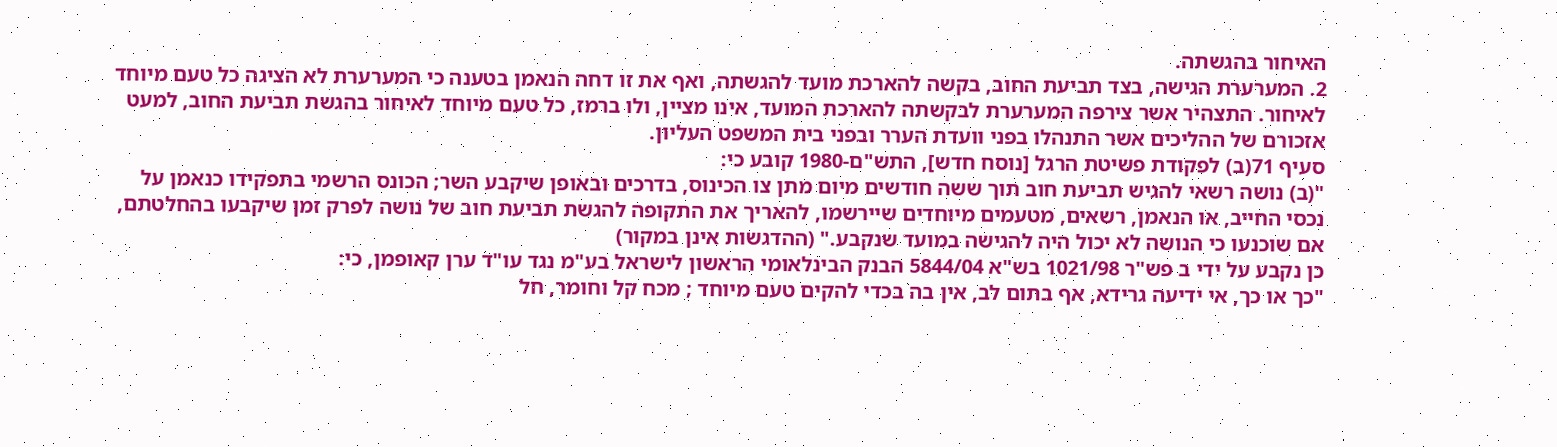האיחור בהגשתה.
2. המערערת הגישה, בצד תביעת החוב, בקשה להארכת מועד להגשתה, ואף את זו דחה הנאמן בטענה כי המערערת לא הציגה כל טעם מיוחד לאיחור. התצהיר אשר צירפה המערערת לבקשתה להארכת המועד, אינו מציין, ולו ברמז, כל טעם מיוחד לאיחור בהגשת תביעת החוב, למעט אזכורם של ההליכים אשר התנהלו בפני וועדת הערר ובפני בית המשפט העליון.
סעיף 71(ב) לפקודת פשיטת הרגל [נוסח חדש], התש"ם-1980 קובע כי:
"(ב) נושה רשאי להגיש תביעת חוב תוך ששה חודשים מיום מתן צו הכינוס, בדרכים ובאופן שיקבע השר; הכונס הרשמי בתפקידו כנאמן על נכסי החייב, או הנאמן, רשאים, מטעמים מיוחדים שיירשמו, להאריך את התקופה להגשת תביעת חוב של נושה לפרק זמן שיקבעו בהחלטתם, אם שוכנעו כי הנושה לא יכול היה להגישה במועד שנקבע." (ההדגשות אינן במקור)
כן נקבע על ידי ב פש"ר 1021/98 בש"א 5844/04 הבנק הבינלאומי הראשון לישראל בע"מ נגד עו"ד ערן קאופמן, כי:
"כך או כך, אי ידיעה גרידא, אף בתום לב, אין בה בכדי להקים טעם מיוחד ; מכח קל וחומר, חל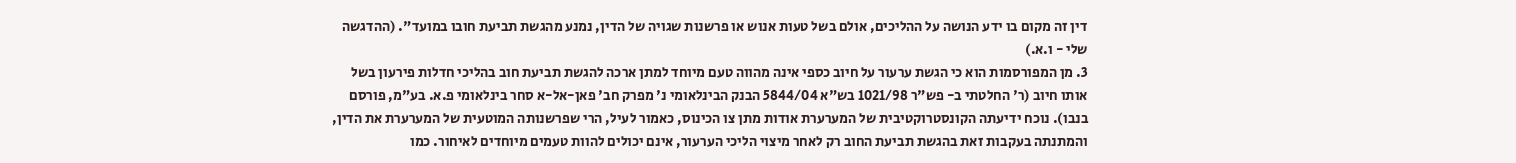דין זה מקום בו ידע הנושה על ההליכים, אולם בשל טעות אנוש או פרשנות שגויה של הדין, נמנע מהגשת תביעת חובו במועד". (ההדגשה שלי - ו.א.)
3. מן המפורסמות הוא כי הגשת ערעור על חיוב כספי אינה מהווה טעם מיוחד למתן ארכה להגשת תביעת חוב בהליכי חדלות פירעון בשל אותו חיוב (ר' החלטתי ב- פש"ר 1021/98 בש"א 5844/04 הבנק הבינלאומי נ' מפרק חב' פאן-אל-א סחר בינלאומי פ.א. בע"מ, פורסם בנבו). נוכח ידיעתה הקונסטרוקטיבית של המערערת אודות מתן צו הכינוס, כאמור לעיל, הרי שפרשנותה המוטעית של המערערת את הדין, והמתנתה בעקבות זאת בהגשת תביעת החוב רק לאחר מיצוי הליכי הערעור, אינם יכולים להוות טעמים מיוחדים לאיחור. כמו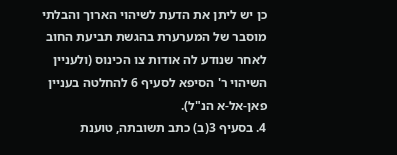כן יש ליתן את הדעת לשיהוי הארוך והבלתי מוסבר של המערערת בהגשת תביעת החוב לאחר שנודע לה אודות צו הכינוס (ולעניין השיהוי ר' הסיפא לסעיף 6 להחלטה בעניין פאן-אל-א הנ"ל).
4. בסעיף 3(ב) כתב תשובתה, טוענת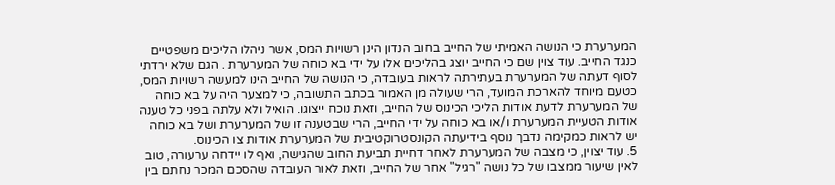המערערת כי הנושה האמיתי של החייב בחוב הנדון הינן רשויות המס, אשר ניהלו הליכים משפטיים כנגד החייב. עוד צוין שם כי החייב יוצג בהליכים אלו על ידי בא כוחה של המערערת . הגם שלא ירדתי לסוף דעתה של המערערת בעתירתה לראות בעובדה, כי הנושה של החייב הינו למעשה רשויות המס, כטעם מיוחד להארכת המועד, הרי שעולה מן האמור בכתב התשובה, כי למצער היה על בא כוחה של המערערת לדעת אודות הליכי הכינוס של החייב, וזאת נוכח ייצוגו. הואיל ולא עלתה בפני כל טענה אודות הטעיית המערערת ו/או בא כוחה על ידי החייב, הרי שבטענה זו של המערערת ושל בא כוחה יש לראות כמקימה נדבך נוסף בידיעתה הקונסטרוקטיבית של המערערת אודות צו הכינוס.
5. עוד יצוין, כי מצבה של המערערת לאחר דחיית תביעת החוב שהגישה, ואף לו יידחה ערעורה, טוב לאין שיעור ממצבו של כל נושה "רגיל" אחר של החייב, וזאת לאור העובדה שהסכם המכר נחתם בין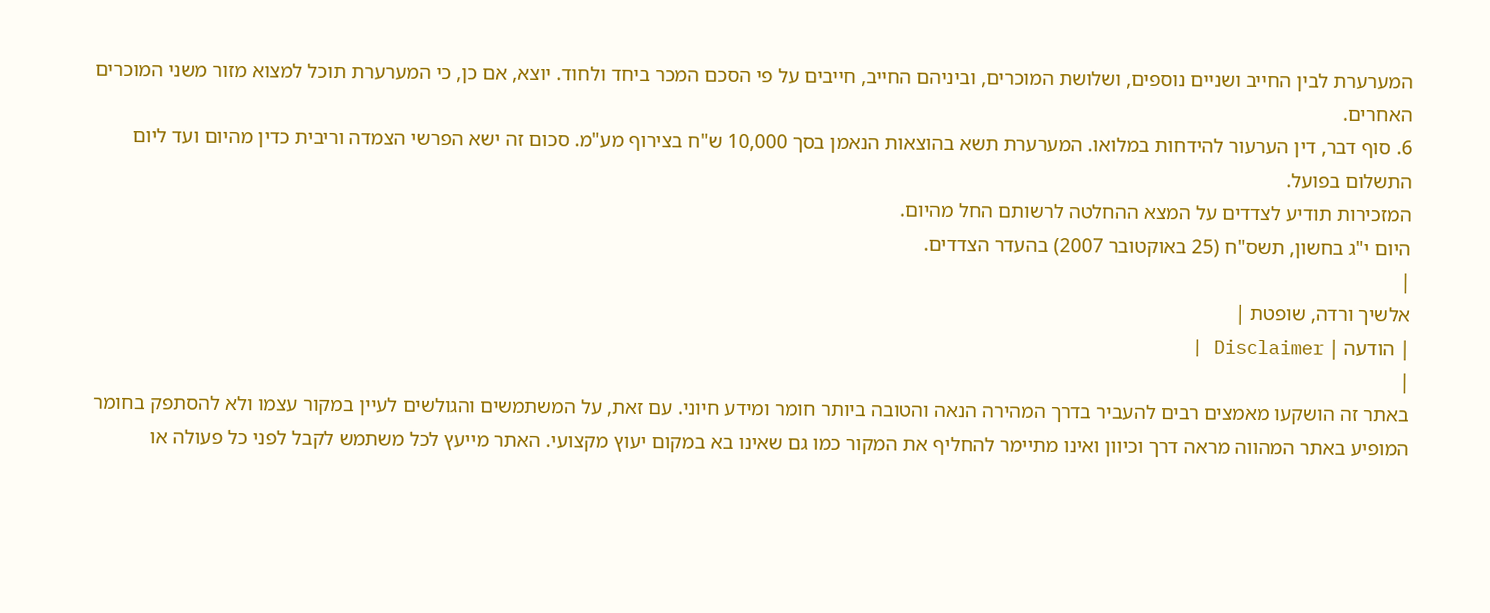המערערת לבין החייב ושניים נוספים, ושלושת המוכרים, וביניהם החייב, חייבים על פי הסכם המכר ביחד ולחוד. יוצא, אם כן, כי המערערת תוכל למצוא מזור משני המוכרים האחרים.
6. סוף דבר, דין הערעור להידחות במלואו. המערערת תשא בהוצאות הנאמן בסך 10,000 ש"ח בצירוף מע"מ. סכום זה ישא הפרשי הצמדה וריבית כדין מהיום ועד ליום התשלום בפועל.
המזכירות תודיע לצדדים על המצא ההחלטה לרשותם החל מהיום.
היום י"ג בחשון, תשס"ח (25 באוקטובר 2007) בהעדר הצדדים.
|
אלשיך ורדה, שופטת |
| הודעה | Disclaimer |
|
באתר זה הושקעו מאמצים רבים להעביר בדרך המהירה הנאה והטובה ביותר חומר ומידע חיוני. עם זאת, על המשתמשים והגולשים לעיין במקור עצמו ולא להסתפק בחומר המופיע באתר המהווה מראה דרך וכיוון ואינו מתיימר להחליף את המקור כמו גם שאינו בא במקום יעוץ מקצועי. האתר מייעץ לכל משתמש לקבל לפני כל פעולה או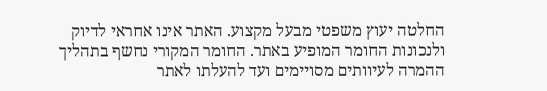החלטה יעוץ משפטי מבעל מקצוע. האתר אינו אחראי לדיוק ולנכונות החומר המופיע באתר. החומר המקורי נחשף בתהליך ההמרה לעיוותים מסויימים ועד להעלתו לאתר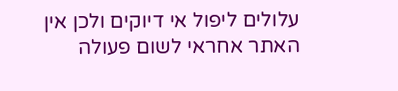עלולים ליפול אי דיוקים ולכן אין האתר אחראי לשום פעולה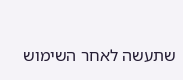שתעשה לאחר השימוש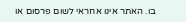בו. האתר אינו אחראי לשום פרסום או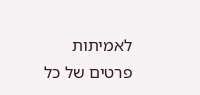לאמיתות פרטים של כל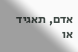אדם, תאגיד או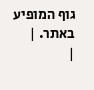גוף המופיע באתר. |
|